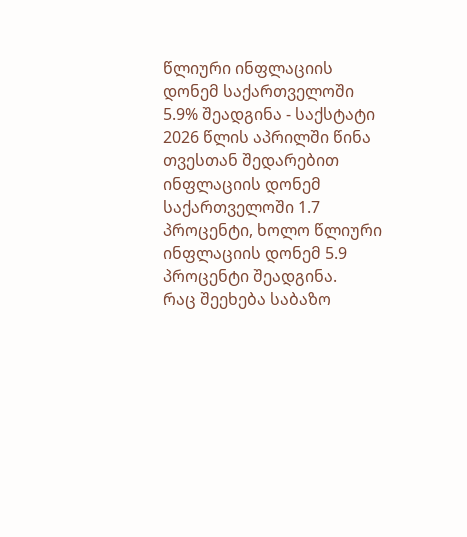წლიური ინფლაციის დონემ საქართველოში 5.9% შეადგინა - საქსტატი
2026 წლის აპრილში წინა თვესთან შედარებით ინფლაციის დონემ საქართველოში 1.7 პროცენტი, ხოლო წლიური ინფლაციის დონემ 5.9 პროცენტი შეადგინა.
რაც შეეხება საბაზო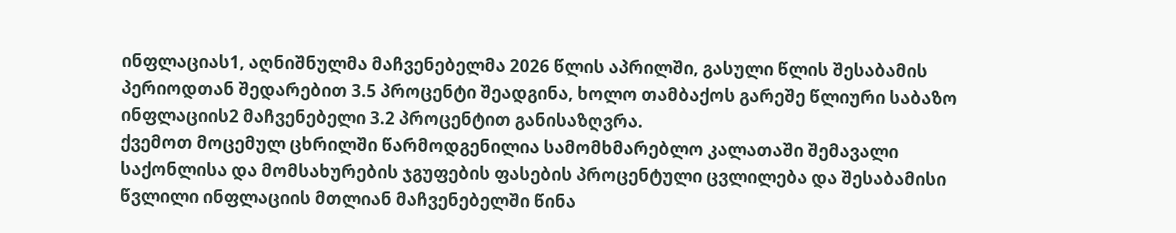ინფლაციას1, აღნიშნულმა მაჩვენებელმა 2026 წლის აპრილში, გასული წლის შესაბამის პერიოდთან შედარებით 3.5 პროცენტი შეადგინა, ხოლო თამბაქოს გარეშე წლიური საბაზო ინფლაციის2 მაჩვენებელი 3.2 პროცენტით განისაზღვრა.
ქვემოთ მოცემულ ცხრილში წარმოდგენილია სამომხმარებლო კალათაში შემავალი საქონლისა და მომსახურების ჯგუფების ფასების პროცენტული ცვლილება და შესაბამისი წვლილი ინფლაციის მთლიან მაჩვენებელში წინა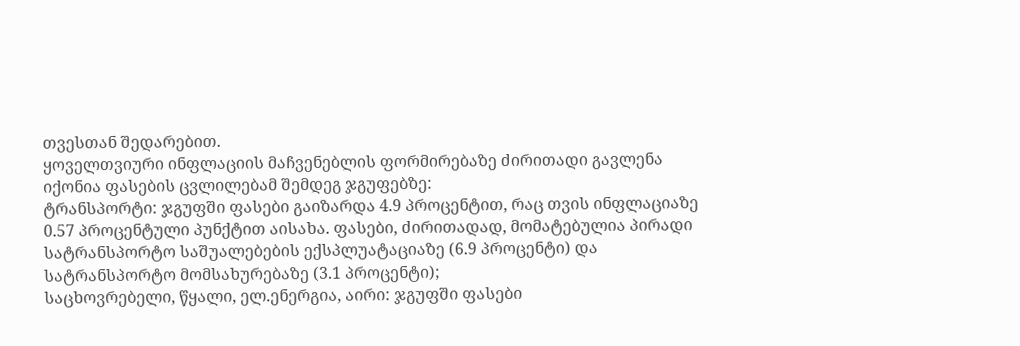თვესთან შედარებით.
ყოველთვიური ინფლაციის მაჩვენებლის ფორმირებაზე ძირითადი გავლენა იქონია ფასების ცვლილებამ შემდეგ ჯგუფებზე:
ტრანსპორტი: ჯგუფში ფასები გაიზარდა 4.9 პროცენტით, რაც თვის ინფლაციაზე 0.57 პროცენტული პუნქტით აისახა. ფასები, ძირითადად, მომატებულია პირადი სატრანსპორტო საშუალებების ექსპლუატაციაზე (6.9 პროცენტი) და სატრანსპორტო მომსახურებაზე (3.1 პროცენტი);
საცხოვრებელი, წყალი, ელ.ენერგია, აირი: ჯგუფში ფასები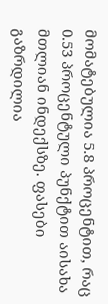მომატებულია 5.8 პროცენტით, რაც 0.53 პროცენტული პუნქტით აისახა მთლიან ინდექსზე. ფასები გაზრდილია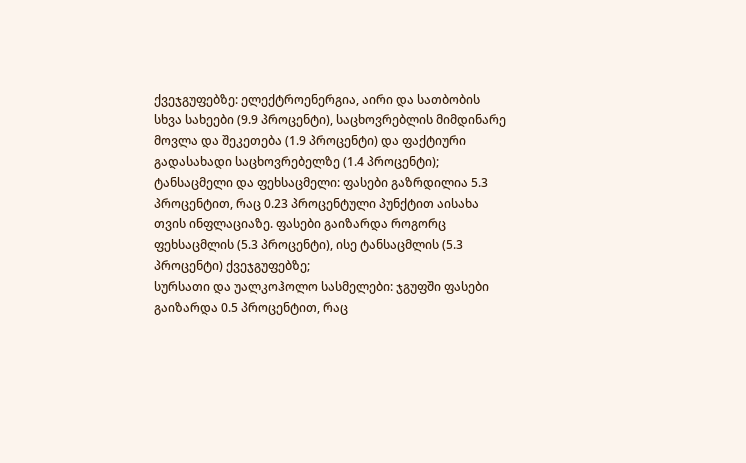ქვეჯგუფებზე: ელექტროენერგია, აირი და სათბობის სხვა სახეები (9.9 პროცენტი), საცხოვრებლის მიმდინარე მოვლა და შეკეთება (1.9 პროცენტი) და ფაქტიური გადასახადი საცხოვრებელზე (1.4 პროცენტი);
ტანსაცმელი და ფეხსაცმელი: ფასები გაზრდილია 5.3 პროცენტით, რაც 0.23 პროცენტული პუნქტით აისახა თვის ინფლაციაზე. ფასები გაიზარდა როგორც ფეხსაცმლის (5.3 პროცენტი), ისე ტანსაცმლის (5.3 პროცენტი) ქვეჯგუფებზე;
სურსათი და უალკოჰოლო სასმელები: ჯგუფში ფასები გაიზარდა 0.5 პროცენტით, რაც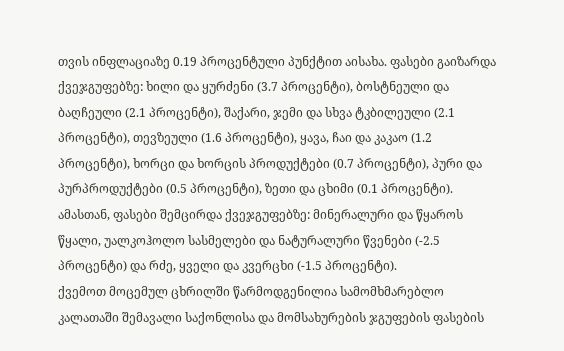თვის ინფლაციაზე 0.19 პროცენტული პუნქტით აისახა. ფასები გაიზარდა ქვეჯგუფებზე: ხილი და ყურძენი (3.7 პროცენტი), ბოსტნეული და ბაღჩეული (2.1 პროცენტი), შაქარი, ჯემი და სხვა ტკბილეული (2.1 პროცენტი), თევზეული (1.6 პროცენტი), ყავა, ჩაი და კაკაო (1.2 პროცენტი), ხორცი და ხორცის პროდუქტები (0.7 პროცენტი), პური და პურპროდუქტები (0.5 პროცენტი), ზეთი და ცხიმი (0.1 პროცენტი). ამასთან, ფასები შემცირდა ქვეჯგუფებზე: მინერალური და წყაროს წყალი, უალკოჰოლო სასმელები და ნატურალური წვენები (-2.5 პროცენტი) და რძე, ყველი და კვერცხი (-1.5 პროცენტი).
ქვემოთ მოცემულ ცხრილში წარმოდგენილია სამომხმარებლო კალათაში შემავალი საქონლისა და მომსახურების ჯგუფების ფასების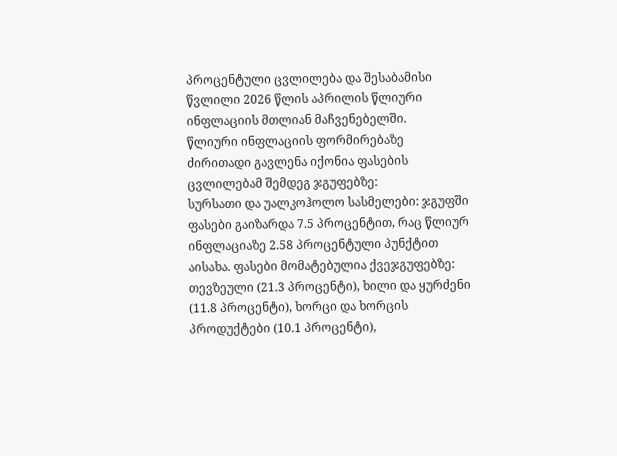პროცენტული ცვლილება და შესაბამისი წვლილი 2026 წლის აპრილის წლიური ინფლაციის მთლიან მაჩვენებელში.
წლიური ინფლაციის ფორმირებაზე ძირითადი გავლენა იქონია ფასების ცვლილებამ შემდეგ ჯგუფებზე:
სურსათი და უალკოჰოლო სასმელები: ჯგუფში ფასები გაიზარდა 7.5 პროცენტით, რაც წლიურ ინფლაციაზე 2.58 პროცენტული პუნქტით აისახა. ფასები მომატებულია ქვეჯგუფებზე: თევზეული (21.3 პროცენტი), ხილი და ყურძენი (11.8 პროცენტი), ხორცი და ხორცის პროდუქტები (10.1 პროცენტი),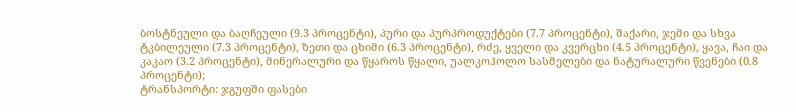ბოსტნეული და ბაღჩეული (9.3 პროცენტი), პური და პურპროდუქტები (7.7 პროცენტი), შაქარი, ჯემი და სხვა ტკბილეული (7.3 პროცენტი), ზეთი და ცხიმი (6.3 პროცენტი), რძე, ყველი და კვერცხი (4.5 პროცენტი), ყავა, ჩაი და კაკაო (3.2 პროცენტი), მინერალური და წყაროს წყალი, უალკოჰოლო სასმელები და ნატურალური წვენები (0.8 პროცენტი);
ტრანსპორტი: ჯგუფში ფასები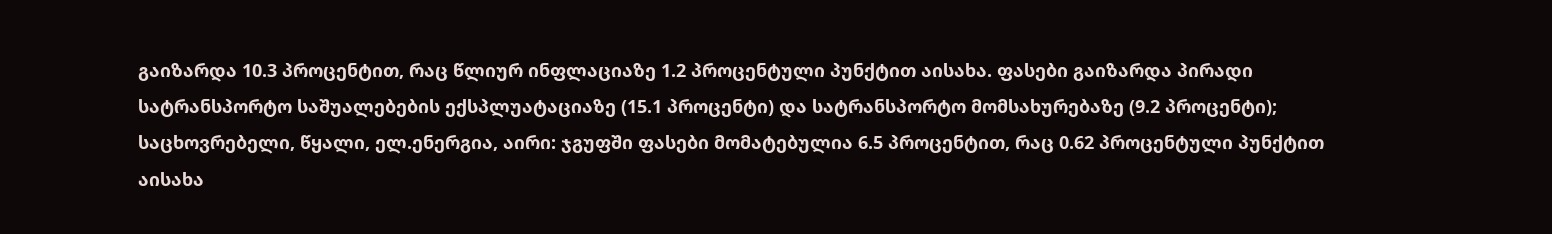გაიზარდა 10.3 პროცენტით, რაც წლიურ ინფლაციაზე 1.2 პროცენტული პუნქტით აისახა. ფასები გაიზარდა პირადი სატრანსპორტო საშუალებების ექსპლუატაციაზე (15.1 პროცენტი) და სატრანსპორტო მომსახურებაზე (9.2 პროცენტი);
საცხოვრებელი, წყალი, ელ.ენერგია, აირი: ჯგუფში ფასები მომატებულია 6.5 პროცენტით, რაც 0.62 პროცენტული პუნქტით აისახა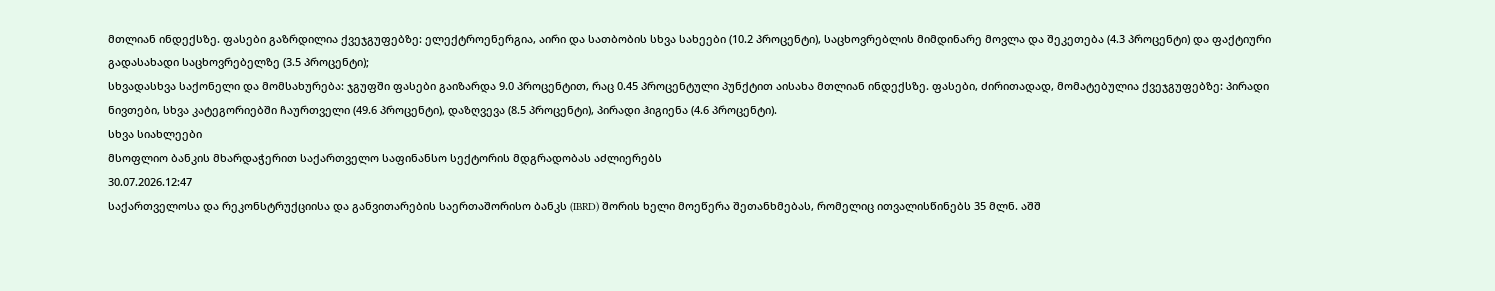მთლიან ინდექსზე. ფასები გაზრდილია ქვეჯგუფებზე: ელექტროენერგია, აირი და სათბობის სხვა სახეები (10.2 პროცენტი), საცხოვრებლის მიმდინარე მოვლა და შეკეთება (4.3 პროცენტი) და ფაქტიური გადასახადი საცხოვრებელზე (3.5 პროცენტი);
სხვადასხვა საქონელი და მომსახურება: ჯგუფში ფასები გაიზარდა 9.0 პროცენტით, რაც 0.45 პროცენტული პუნქტით აისახა მთლიან ინდექსზე. ფასები, ძირითადად, მომატებულია ქვეჯგუფებზე: პირადი ნივთები, სხვა კატეგორიებში ჩაურთველი (49.6 პროცენტი), დაზღვევა (8.5 პროცენტი), პირადი ჰიგიენა (4.6 პროცენტი).
სხვა სიახლეები
მსოფლიო ბანკის მხარდაჭერით საქართველო საფინანსო სექტორის მდგრადობას აძლიერებს
30.07.2026.12:47
საქართველოსა და რეკონსტრუქციისა და განვითარების საერთაშორისო ბანკს (IBRD) შორის ხელი მოეწერა შეთანხმებას, რომელიც ითვალისწინებს 35 მლნ. აშშ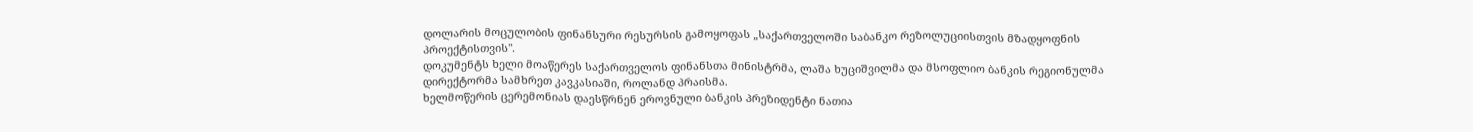დოლარის მოცულობის ფინანსური რესურსის გამოყოფას „საქართველოში საბანკო რეზოლუციისთვის მზადყოფნის პროექტისთვის".
დოკუმენტს ხელი მოაწერეს საქართველოს ფინანსთა მინისტრმა, ლაშა ხუციშვილმა და მსოფლიო ბანკის რეგიონულმა დირექტორმა სამხრეთ კავკასიაში, როლანდ პრაისმა.
ხელმოწერის ცერემონიას დაესწრნენ ეროვნული ბანკის პრეზიდენტი ნათია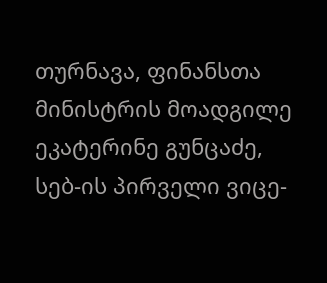თურნავა, ფინანსთა მინისტრის მოადგილე ეკატერინე გუნცაძე, სებ-ის პირველი ვიცე-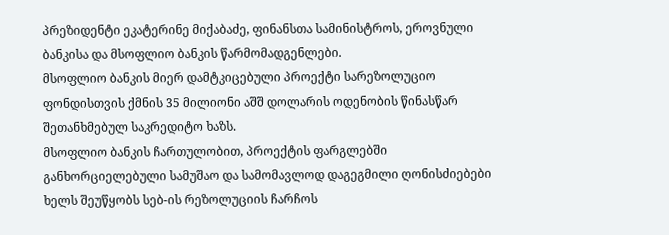პრეზიდენტი ეკატერინე მიქაბაძე, ფინანსთა სამინისტროს, ეროვნული ბანკისა და მსოფლიო ბანკის წარმომადგენლები.
მსოფლიო ბანკის მიერ დამტკიცებული პროექტი სარეზოლუციო ფონდისთვის ქმნის 35 მილიონი აშშ დოლარის ოდენობის წინასწარ შეთანხმებულ საკრედიტო ხაზს.
მსოფლიო ბანკის ჩართულობით, პროექტის ფარგლებში განხორციელებული სამუშაო და სამომავლოდ დაგეგმილი ღონისძიებები ხელს შეუწყობს სებ-ის რეზოლუციის ჩარჩოს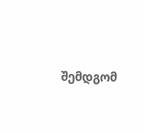შემდგომ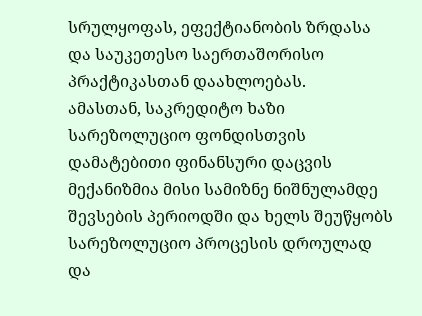სრულყოფას, ეფექტიანობის ზრდასა და საუკეთესო საერთაშორისო პრაქტიკასთან დაახლოებას.
ამასთან, საკრედიტო ხაზი სარეზოლუციო ფონდისთვის დამატებითი ფინანსური დაცვის მექანიზმია მისი სამიზნე ნიშნულამდე შევსების პერიოდში და ხელს შეუწყობს სარეზოლუციო პროცესის დროულად და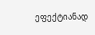ეფექტიანად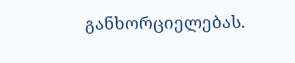განხორციელებას.